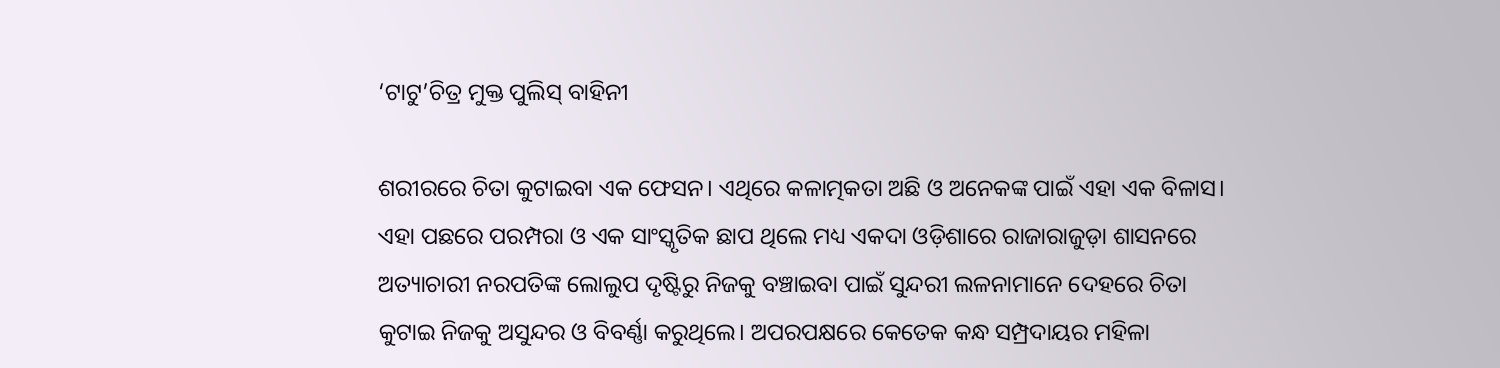‘ଟାଟୁ’ଚିତ୍ର ମୁକ୍ତ ପୁଲିସ୍‌‌ ବାହିନୀ

ଶରୀରରେ ଚିତା କୁଟାଇବା ଏକ ଫେସନ। ଏଥିରେ କଳାତ୍ମକତା ଅଛି ଓ ଅନେକଙ୍କ ପାଇଁ ଏହା ଏକ ବିଳାସ। ଏହା ପଛରେ ପରମ୍ପରା ଓ ଏକ ସାଂସ୍କୃତିକ ଛାପ ଥିଲେ ମଧ୍ୟ ଏକଦା ଓଡ଼ିଶାରେ ରାଜାରାଜୁଡ଼ା ଶାସନରେ ଅତ୍ୟାଚାରୀ ନରପତିଙ୍କ ଲୋଲୁପ ଦୃଷ୍ଟିରୁ ନିଜକୁ ବଞ୍ଚାଇବା ପାଇଁ ସୁନ୍ଦରୀ ଲଳନାମାନେ ଦେହରେ ଚିତା କୁଟାଇ ନିଜକୁ ଅସୁନ୍ଦର ଓ ବିବର୍ଣ୍ଣା କରୁଥିଲେ। ଅପରପକ୍ଷରେ କେତେକ କନ୍ଧ ସମ୍ପ୍ରଦାୟର ମହିଳା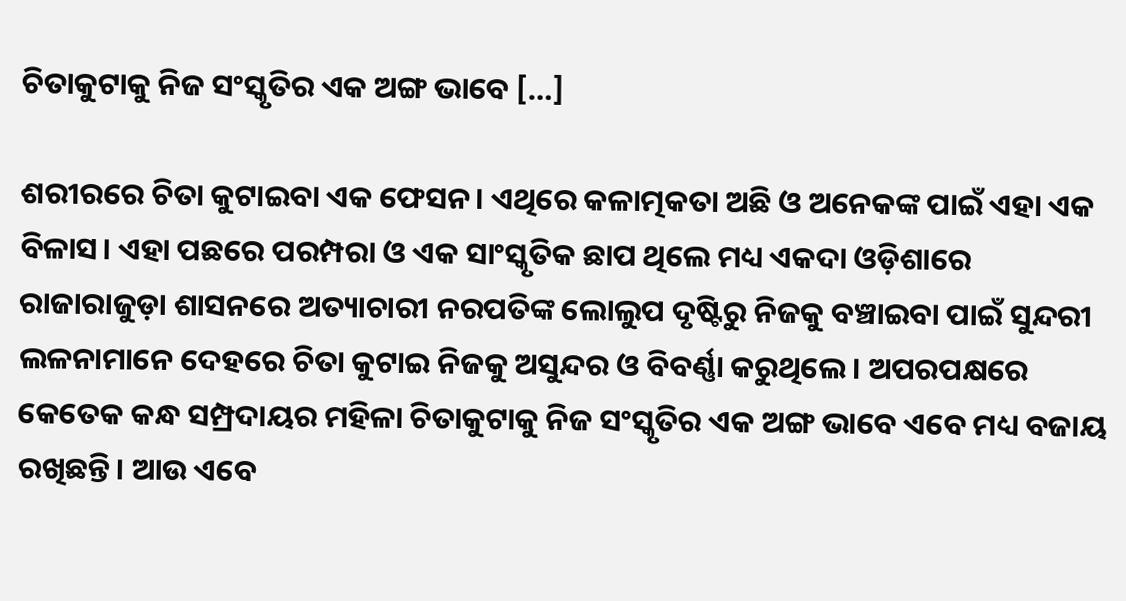ଚିତାକୁଟାକୁ ନିଜ ସଂସ୍କୃତିର ଏକ ଅଙ୍ଗ ଭାବେ […]

ଶରୀରରେ ଚିତା କୁଟାଇବା ଏକ ଫେସନ। ଏଥିରେ କଳାତ୍ମକତା ଅଛି ଓ ଅନେକଙ୍କ ପାଇଁ ଏହା ଏକ ବିଳାସ। ଏହା ପଛରେ ପରମ୍ପରା ଓ ଏକ ସାଂସ୍କୃତିକ ଛାପ ଥିଲେ ମଧ୍ୟ ଏକଦା ଓଡ଼ିଶାରେ ରାଜାରାଜୁଡ଼ା ଶାସନରେ ଅତ୍ୟାଚାରୀ ନରପତିଙ୍କ ଲୋଲୁପ ଦୃଷ୍ଟିରୁ ନିଜକୁ ବଞ୍ଚାଇବା ପାଇଁ ସୁନ୍ଦରୀ ଲଳନାମାନେ ଦେହରେ ଚିତା କୁଟାଇ ନିଜକୁ ଅସୁନ୍ଦର ଓ ବିବର୍ଣ୍ଣା କରୁଥିଲେ। ଅପରପକ୍ଷରେ କେତେକ କନ୍ଧ ସମ୍ପ୍ରଦାୟର ମହିଳା ଚିତାକୁଟାକୁ ନିଜ ସଂସ୍କୃତିର ଏକ ଅଙ୍ଗ ଭାବେ ଏବେ ମଧ୍ୟ ବଜାୟ ରଖିଛନ୍ତି। ଆଉ ଏବେ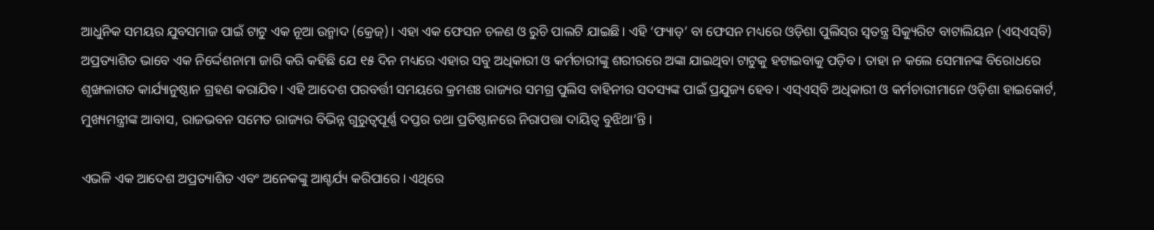ଆଧୁନିକ ସମୟର ଯୁବସମାଜ ପାଇଁ ଟାଟୁ ଏକ ନୂଆ ଉନ୍ମାଦ (କ୍ରେଜ୍‌‌)। ଏହା ଏକ ଫେସନ ଚଳଣ ଓ ରୁଚି ପାଲଟି ଯାଇଛି। ଏହି ‘ଫ୍ୟାଡ୍‌‌’ ବା ଫେସନ ମଧ୍ୟରେ ଓଡ଼ିଶା ପୁଲିସ୍‌‌ର ସ୍ୱତନ୍ତ୍ର ସିକ୍ୟୁରିଟ ବାଟାଲିୟନ (ଏସ୍‌‌ଏସ୍‌‌ବି) ଅପ୍ରତ୍ୟାଶିତ ଭାବେ ଏକ ନିର୍ଦ୍ଦେଶନାମା ଜାରି କରି କହିଛି ଯେ ୧୫ ଦିନ ମଧ୍ୟରେ ଏହାର ସବୁ ଅଧିକାରୀ ଓ କର୍ମଚାରୀଙ୍କୁ ଶରୀରରେ ଅଙ୍କା ଯାଇଥିବା ଟାଟୁକୁ ହଟାଇବାକୁ ପଡ଼ିବ। ତାହା ନ କଲେ ସେମାନଙ୍କ ବିରୋଧରେ ଶୃଙ୍ଖଳାଗତ କାର୍ଯ୍ୟାନୁଷ୍ଠାନ ଗ୍ରହଣ କରାଯିବ। ଏହି ଆଦେଶ ପରବର୍ତ୍ତୀ ସମୟରେ କ୍ରମଶଃ ରାଜ୍ୟର ସମଗ୍ର ପୁଲିସ ବାହିନୀର ସଦସ୍ୟଙ୍କ ପାଇଁ ପ୍ରଯୁଜ୍ୟ ହେବ। ଏସ୍‌‌ଏସ୍‌‌ବି ଅଧିକାରୀ ଓ କର୍ମଚାରୀମାନେ ଓଡ଼ିଶା ହାଇକୋର୍ଟ, ମୁଖ୍ୟମନ୍ତ୍ରୀଙ୍କ ଆବାସ, ରାଜଭବନ ସମେତ ରାଜ୍ୟର ବିଭିନ୍ନ ଗୁରୁତ୍ୱପୂର୍ଣ୍ଣ ଦପ୍ତର ତଥା ପ୍ରତିଷ୍ଠାନରେ ନିରାପତ୍ତା ଦାୟିତ୍ୱ ବୁଝିଥା’ନ୍ତି।

ଏଭଳି ଏକ ଆଦେଶ ଅପ୍ରତ୍ୟାଶିତ ଏବଂ ଅନେକଙ୍କୁ ଆଶ୍ଚର୍ଯ୍ୟ କରିପାରେ। ଏଥିରେ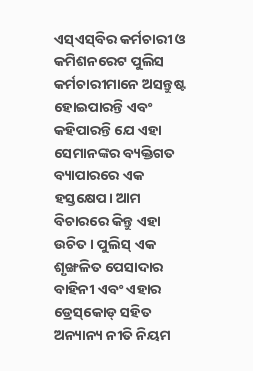ଏସ୍‌‌ଏସ୍‌‌ବିର କର୍ମଚାରୀ ଓ କମିଶନରେଟ ପୁଲିସ କର୍ମଚାରୀମାନେ ଅସନ୍ତୁଷ୍ଟ ହୋଇପାରନ୍ତି ଏବଂ କହିପାରନ୍ତି ଯେ ଏହା ସେମାନଙ୍କର ବ୍ୟକ୍ତିଗତ ବ୍ୟାପାରରେ ଏକ ହସ୍ତକ୍ଷେପ। ଆମ ବିଚାରରେ କିନ୍ତୁ ଏହା ଉଚିତ। ପୁଲିସ୍‌‌ ଏକ ଶୃଙ୍ଖଳିତ ପେସାଦାର ବାହିନୀ ଏବଂ ଏହାର ଡ୍ରେସ୍‌‌କୋଡ୍‌‌ ସହିତ ଅନ୍ୟାନ୍ୟ ନୀତି ନିୟମ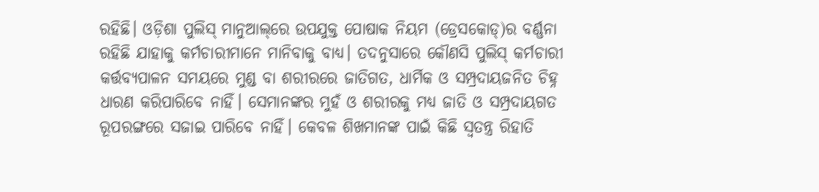ରହିଛି। ଓଡ଼ିଶା ପୁଲିସ୍‌‌ ମାନୁଆଲ୍‌‌ରେ ଉପଯୁକ୍ତ ପୋଷାକ ନିୟମ (ଡ୍ରେସକୋଡ୍‌‌)ର ବର୍ଣ୍ଣନା ରହିଛି ଯାହାକୁ କର୍ମଚାରୀମାନେ ମାନିବାକୁ ବାଧ୍ୟ। ତଦନୁସାରେ କୌଣସି ପୁଲିସ୍‌‌ କର୍ମଚାରୀ କର୍ତ୍ତବ୍ୟପାଳନ ସମୟରେ ମୁଣ୍ଡ ବା ଶରୀରରେ ଜାତିଗତ, ଧାର୍ମିକ ଓ ସମ୍ପ୍ରଦାୟଜନିତ ଚିହ୍ନ ଧାରଣ କରିପାରିବେ ନାହିଁ। ସେମାନଙ୍କର ମୁହଁ ଓ ଶରୀରକୁ ମଧ୍ୟ ଜାତି ଓ ସମ୍ପ୍ରଦାୟଗତ ରୂପରଙ୍ଗରେ ସଜାଇ ପାରିବେ ନାହିଁ। କେବଳ ଶିଖମାନଙ୍କ ପାଇଁ କିଛି ସ୍ୱତନ୍ତ୍ର ରିହାତି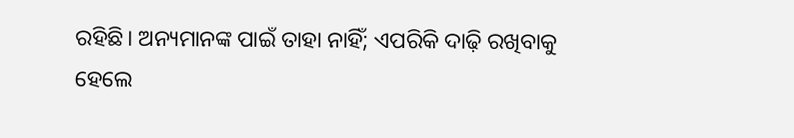ରହିଛି। ଅନ୍ୟମାନଙ୍କ ପାଇଁ ତାହା ନାହିଁ; ଏପରିକି ଦାଢ଼ି ରଖିବାକୁ ହେଲେ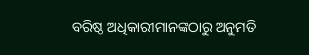ବରିଷ୍ଠ ଅଧିକାରୀମାନଙ୍କଠାରୁ ଅନୁମତି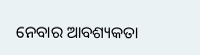ନେବାର ଆବଶ୍ୟକତା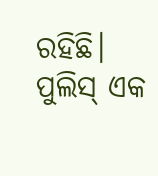ରହିଛି। ପୁଲିସ୍‌‌ ଏକ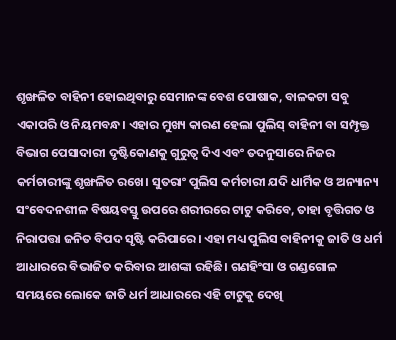ଶୃଙ୍ଖଳିତ ବାହିନୀ ହୋଇଥିବାରୁ ସେମାନଙ୍କ ବେଶ ପୋଷାକ, ବାଳକଟା ସବୁ ଏକାପରି ଓ ନିୟମବନ୍ଧ। ଏହାର ମୁଖ୍ୟ କାରଣ ହେଲା ପୁଲିସ୍‌‌ ବାହିନୀ ବା ସମ୍ପୃକ୍ତ ବିଭାଗ ପେସାଦାରୀ ଦୃଷ୍ଟିକୋଣକୁ ଗୁରୁତ୍ୱ ଦିଏ ଏବଂ ତଦନୁସାରେ ନିଜର କର୍ମଚାରୀଙ୍କୁ ଶୃଙ୍ଖଳିତ ରଖେ। ସୁତରାଂ ପୁଲିସ କର୍ମଚାରୀ ଯଦି ଧାର୍ମିକ ଓ ଅନ୍ୟାନ୍ୟ ସଂବେଦନଶୀଳ ବିଷୟବସ୍ତୁ ଉପରେ ଶରୀରରେ ଟାଟୁ କରିବେ, ତାହା ବୃତ୍ତିଗତ ଓ ନିରାପତ୍ତା ଜନିତ ବିପଦ ସୃଷ୍ଟି କରିପାରେ। ଏହା ମଧ୍ୟ ପୁଲିସ ବାହିନୀକୁ ଜାତି ଓ ଧର୍ମ ଆଧାରରେ ବିଭାଜିତ କରିବାର ଆଶଙ୍କା ରହିଛି। ଗଣହିଂସା ଓ ଗଣ୍ଡଗୋଳ ସମୟରେ ଲୋକେ ଜାତି ଧର୍ମ ଆଧାରରେ ଏହି ଟାଟୁକୁ ଦେଖି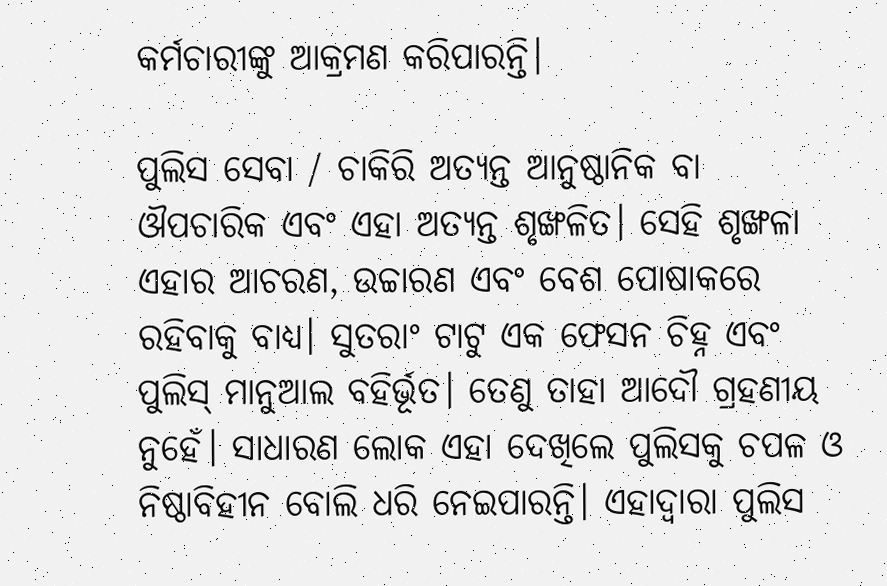କର୍ମଚାରୀଙ୍କୁ ଆକ୍ରମଣ କରିପାରନ୍ତି।

ପୁଲିସ ସେବା / ଚାକିରି ଅତ୍ୟନ୍ତ ଆନୁଷ୍ଠାନିକ ବା ଔପଚାରିକ ଏବଂ ଏହା ଅତ୍ୟନ୍ତ ଶୃଙ୍ଖଳିତ। ସେହି ଶୃଙ୍ଖଳା ଏହାର ଆଚରଣ, ଉଚ୍ଚାରଣ ଏବଂ ବେଶ ପୋଷାକରେ ରହିବାକୁ ବାଧ୍ୟ। ସୁତରାଂ ଟାଟୁ ଏକ ଫେସନ ଚିହ୍ନ ଏବଂ ପୁଲିସ୍‌‌ ମାନୁଆଲ ବହିର୍ଭୂତ। ତେଣୁ ତାହା ଆଦୌ ଗ୍ରହଣୀୟ ନୁହେଁ। ସାଧାରଣ ଲୋକ ଏହା ଦେଖିଲେ ପୁଲିସକୁ ଚପଳ ଓ ନିଷ୍ଠାବିହୀନ ବୋଲି ଧରି ନେଇପାରନ୍ତି। ଏହାଦ୍ୱାରା ପୁଲିସ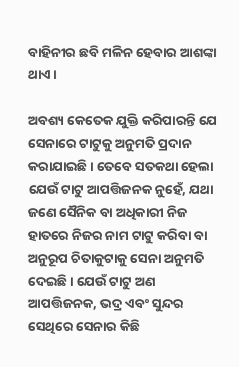ବାହିନୀର ଛବି ମଳିନ ହେବାର ଆଶଙ୍କା ଥାଏ।

ଅବଶ୍ୟ କେତେକ ଯୁକ୍ତି କରିପାରନ୍ତି ଯେ ସେନାରେ ଟାଟୁକୁ ଅନୁମତି ପ୍ରଦାନ କରାଯାଇଛି। ତେବେ ସତକଥା ହେଲା ଯେଉଁ ଟାଟୁ ଆପତ୍ତିଜନକ ନୁହେଁ, ଯଥା ଜଣେ ସୈନିକ ବା ଅଧିକାରୀ ନିଜ ହାତରେ ନିଜର ନାମ ଟାଟୁ କରିବା ବା ଅନୁରୂପ ଚିତାକୁଟାକୁ ସେନା ଅନୁମତି ଦେଇଛି। ଯେଉଁ ଟାଟୁ ଅଣ ଆପତ୍ତିଜନକ, ଭଦ୍ର ଏବଂ ସୁନ୍ଦର ସେଥିରେ ସେନାର କିଛି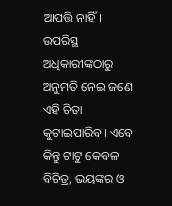ଆପତ୍ତି ନାହିଁ। ଉପରିସ୍ଥ ଅଧିକାରୀଙ୍କଠାରୁ ଅନୁମତି ନେଇ ଜଣେ ଏହି ଚିତା କୁଟାଇପାରିବ। ଏବେ କିନ୍ତୁ ଟାଟୁ କେବଳ ବିଚିତ୍ର, ଭୟଙ୍କର ଓ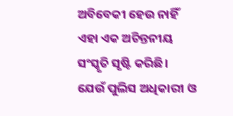ଅବିବେକୀ ହେଉ ନାହିଁ ଏହା ଏକ ଅଚିନ୍ତନୀୟ ସଂସ୍କୃତି ସୃଷ୍ଟି କରିଛି। ଯେଉଁ ପୁଲିସ ଅଧିକାରୀ ଓ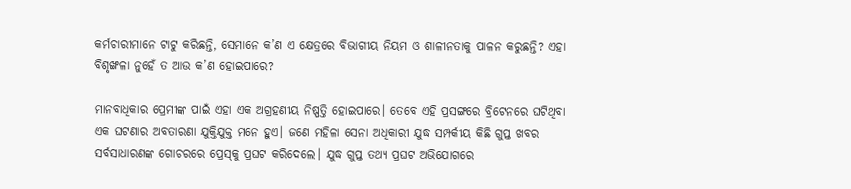କର୍ମଚାରୀମାନେ ଟାଟୁ କରିଛନ୍ତି, ସେମାନେ କ’ଣ ଏ କ୍ଷେତ୍ରରେ ବିଭାଗୀୟ ନିୟମ ଓ ଶାଳୀନତାକୁ ପାଳନ କରୁଛନ୍ତି? ଏହା ବିଶୃଙ୍ଖଳା ନୁହେଁ ତ ଆଉ କ’ଣ ହୋଇପାରେ?

ମାନବାଧିକାର ପ୍ରେମୀଙ୍କ ପାଇଁ ଏହା ଏକ ଅଗ୍ରହଣୀୟ ନିଷ୍ପତ୍ତି ହୋଇପାରେ। ତେବେ ଏହି ପ୍ରସଙ୍ଗରେ ବ୍ରିଟେନରେ ଘଟିଥିବା ଏକ ଘଟଣାର ଅବତାରଣା ଯୁକ୍ତିଯୁକ୍ତ ମନେ ହୁଏ। ଜଣେ ମହିଳା ସେନା ଅଧିକାରୀ ଯୁଦ୍ଧ ସମ୍ପର୍କୀୟ କିଛି ଗୁପ୍ତ ଖବର ସର୍ବସାଧାରଣଙ୍କ ଗୋଚରରେ ପ୍ରେସ୍‌‌କୁ ପ୍ରଘଟ କରିଦେଲେ। ଯୁଦ୍ଧ ଗୁପ୍ତ ତଥ୍ୟ ପ୍ରଘଟ ଅଭିଯୋଗରେ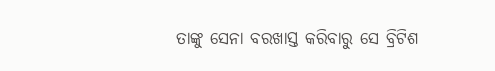ତାଙ୍କୁ ସେନା ବରଖାସ୍ତ କରିବାରୁ ସେ ବ୍ରିଟିଶ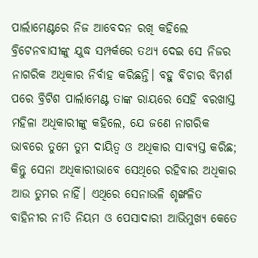ପାର୍ଲାମେଣ୍ଟରେ ନିଜ ଆବେଦନ ରଖି କହିଲେ ବ୍ରିଟେନବାସୀଙ୍କୁ ଯୁଦ୍ଧ ସମ୍ପର୍କରେ ତଥ୍ୟ ଦେଇ ସେ ନିଜର ନାଗରିକ ଅଧିକାର ନିର୍ବାହ କରିଛନ୍ତି। ବହୁ ବିଚାର ବିମର୍ଶ ପରେ ବ୍ରିଟିଶ ପାର୍ଲାମେଣ୍ଟ ତାଙ୍କ ରାୟରେ ସେହି ବରଖାସ୍ତ ମହିଳା ଅଧିକାରୀଙ୍କୁ କହିଲେ, ଯେ ଜଣେ ନାଗରିକ ଭାବରେ ତୁମେ ତୁମ ଦାୟିତ୍ୱ ଓ ଅଧିକାର ସାବ୍ୟସ୍ତ କରିଛ; କିନ୍ତୁ ସେନା ଅଧିକାରୀଭାବେ ସେଥିରେ ରହିବାର ଅଧିକାର ଆଉ ତୁମର ନାହିଁ। ଏଥିରେ ସେନାଭଳି ଶୃଙ୍ଖଳିତ ବାହିନୀର ନୀତି ନିୟମ ଓ ପେସାଦାରୀ ଆଭିମୁଖ୍ୟ କେତେ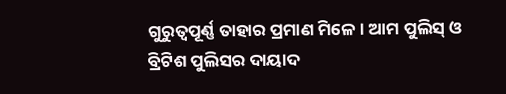ଗୁରୁତ୍ୱପୂର୍ଣ୍ଣ ତାହାର ପ୍ରମାଣ ମିଳେ। ଆମ ପୁଲିସ୍‌‌ ଓ ବ୍ରିଟିଶ ପୁଲିସର ଦାୟାଦ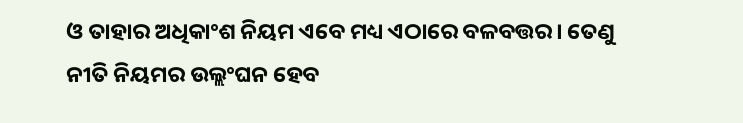ଓ ତାହାର ଅଧିକାଂଶ ନିୟମ ଏବେ ମଧ୍ୟ ଏଠାରେ ବଳବତ୍ତର। ତେଣୁ ନୀତି ନିୟମର ଉଲ୍ଲଂଘନ ହେବ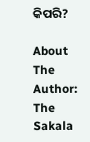କିପରି?

About The Author: The Sakala